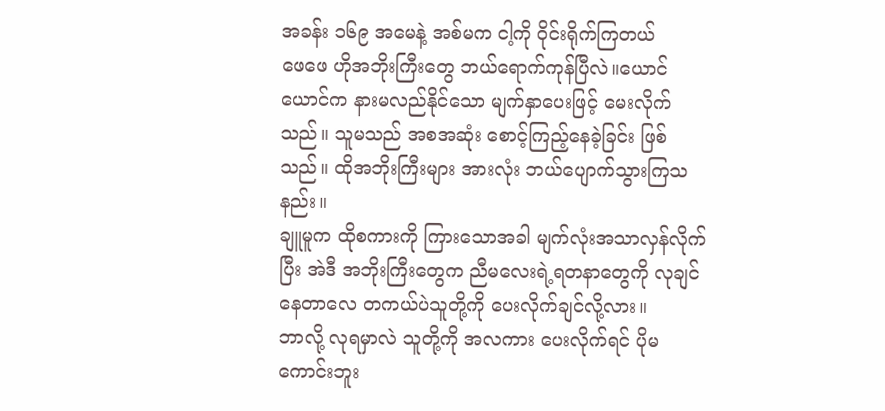အခန်း ၁၆၉ အမေနဲ့ အစ်မက ငါ့ကို ဝိုင်းရိုက်ကြတယ်
ဖေဖေ ဟိုအဘိုးကြီးတွေ ဘယ်ရောက်ကုန်ပြီလဲ။ယောင်ယောင်က နားမလည်နိုင်သော မျက်နှာပေးဖြင့် မေးလိုက်သည်။ သူမသည် အစအဆုံး စောင့်ကြည့်နေခဲ့ခြင်း ဖြစ်သည်။ ထိုအဘိုးကြီးများ အားလုံး ဘယ်ပျောက်သွားကြသနည်း။
ချူမူက ထိုစကားကို ကြားသောအခါ မျက်လုံးအသာလှန်လိုက်ပြီး အဲဒီ အဘိုးကြီးတွေက ညီမလေးရဲ့ရတနာတွေကို လုချင်နေတာလေ တကယ်ပဲသူတို့ကို ပေးလိုက်ချင်လို့လား။
ဘာလို့ လုရမှာလဲ သူတို့ကို အလကား ပေးလိုက်ရင် ပိုမကောင်းဘူး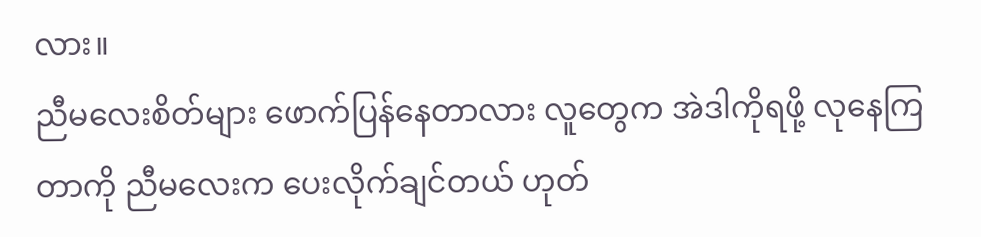လား။
ညီမလေးစိတ်များ ဖောက်ပြန်နေတာလား လူတွေက အဲဒါကိုရဖို့ လုနေကြတာကို ညီမလေးက ပေးလိုက်ချင်တယ် ဟုတ်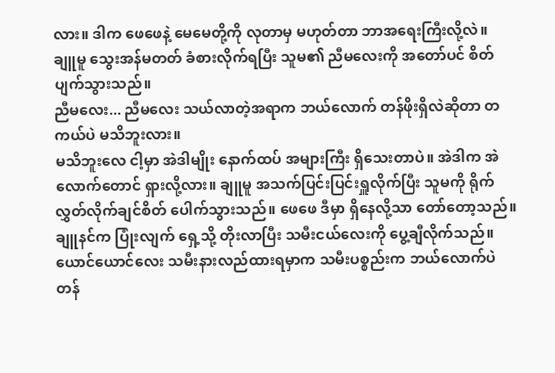လား။ ဒါက ဖေဖေနဲ့ မေမေတို့ကို လုတာမှ မဟုတ်တာ ဘာအရေးကြီးလို့လဲ။
ချူမူ သွေးအန်မတတ် ခံစားလိုက်ရပြီး သူမ၏ ညီမလေးကို အတော်ပင် စိတ်ပျက်သွားသည်။
ညီမလေး... ညီမလေး သယ်လာတဲ့အရာက ဘယ်လောက် တန်ဖိုးရှိလဲဆိုတာ တကယ်ပဲ မသိဘူးလား။
မသိဘူးလေ ငါ့မှာ အဲဒါမျိုး နောက်ထပ် အများကြီး ရှိသေးတာပဲ။ အဲဒါက အဲလောက်တောင် ရှားလို့လား။ ချူမူ အသက်ပြင်းပြင်းရှူလိုက်ပြီး သူမကို ရိုက်လွှတ်လိုက်ချင်စိတ် ပေါက်သွားသည်။ ဖေဖေ ဒီမှာ ရှိနေလို့သာ တော်တော့သည်။
ချူနင်က ပြုံးလျက် ရှေ့သို့ တိုးလာပြီး သမီးငယ်လေးကို ပွေ့ချီလိုက်သည်။
ယောင်ယောင်လေး သမီးနားလည်ထားရမှာက သမီးပစ္စည်းက ဘယ်လောက်ပဲ တန်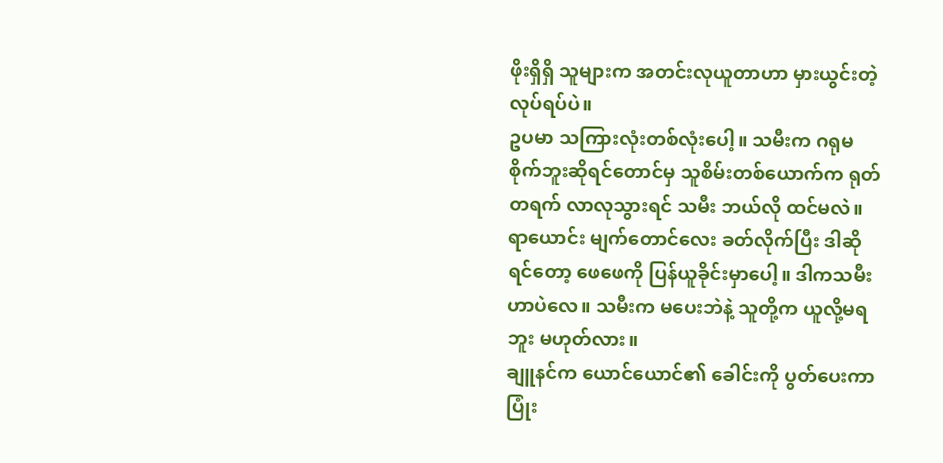ဖိုးရှိရှိ သူများက အတင်းလုယူတာဟာ မှားယွင်းတဲ့ လုပ်ရပ်ပဲ။
ဥပမာ သကြားလုံးတစ်လုံးပေါ့။ သမီးက ဂရုမစိုက်ဘူးဆိုရင်တောင်မှ သူစိမ်းတစ်ယောက်က ရုတ်တရက် လာလုသွားရင် သမီး ဘယ်လို ထင်မလဲ။
ရာယောင်း မျက်တောင်လေး ခတ်လိုက်ပြီး ဒါဆိုရင်တော့ ဖေဖေကို ပြန်ယူခိုင်းမှာပေါ့။ ဒါကသမီးဟာပဲလေ။ သမီးက မပေးဘဲနဲ့ သူတို့က ယူလို့မရဘူး မဟုတ်လား။
ချူနင်က ယောင်ယောင်၏ ခေါင်းကို ပွတ်ပေးကာ ပြုံး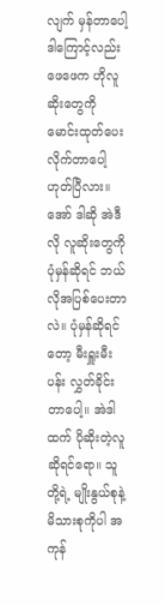လျက် မှန်တာပေါ့ ဒါကြောင့်လည်း ဖေဖေက ဟိုလူဆိုးတွေကို မောင်းထုတ်ပေးလိုက်တာပေါ့ ဟုတ်ပြီလား။
အော် ဒါဆို အဲဒီလို လူဆိုးတွေကို ပုံမှန်ဆိုရင် ဘယ်လိုအပြစ်ပေးတာလဲ။ ပုံမှန်ဆိုရင်တော့ မီးရှူးမီးပန်း လွှတ်ခိုင်းတာပေါ့။ အဲဒါထက် ပိုဆိုးတဲ့လူဆိုရင်ရော။ သူတို့ရဲ့ မျိုးနွယ်စုနဲ့ မိသားစုကိုပါ အကုန်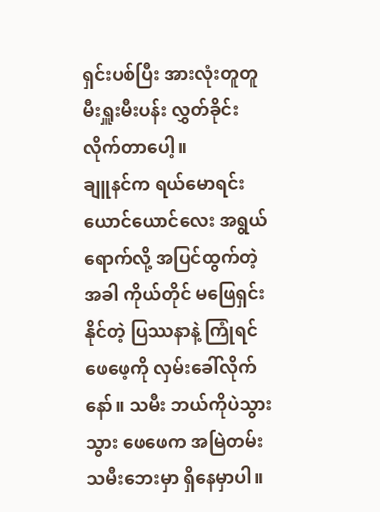ရှင်းပစ်ပြီး အားလုံးတူတူ မီးရှူးမီးပန်း လွှတ်ခိုင်းလိုက်တာပေါ့။
ချူနင်က ရယ်မောရင်း ယောင်ယောင်လေး အရွယ်ရောက်လို့ အပြင်ထွက်တဲ့အခါ ကိုယ်တိုင် မဖြေရှင်းနိုင်တဲ့ ပြဿနာနဲ့ ကြုံရင် ဖေဖေ့ကို လှမ်းခေါ်လိုက်နော်။ သမီး ဘယ်ကိုပဲသွားသွား ဖေဖေက အမြဲတမ်း သမီးဘေးမှာ ရှိနေမှာပါ။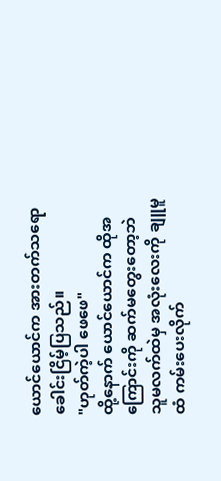ယောင်ယောင်က အားတက်သရော ခေါင်းငြိမ့်ပြသည်။
"ဟုတ်ကဲ့ပါ ဖေဖေ"
ထို့နောက် ယောင်ယောင်က ထိုအကြောင်းကို ဆက်မတွေးတော့ဘဲ သူမလက်ထဲမှ အလုံးလေးကို ချူမူထံ ကမ်းပေးလိုက်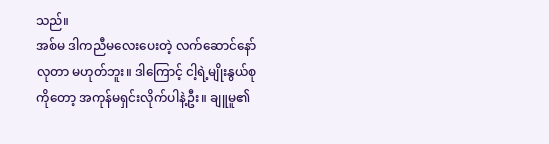သည်။
အစ်မ ဒါကညီမလေးပေးတဲ့ လက်ဆောင်နော် လုတာ မဟုတ်ဘူး။ ဒါကြောင့် ငါ့ရဲ့မျိုးနွယ်စုကိုတော့ အကုန်မရှင်းလိုက်ပါနဲ့ဦး။ ချူမူ၏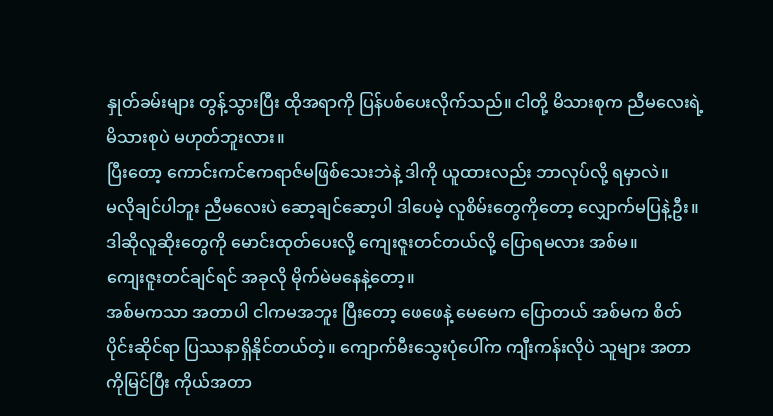နှုတ်ခမ်းများ တွန့်သွားပြီး ထိုအရာကို ပြန်ပစ်ပေးလိုက်သည်။ ငါတို့ မိသားစုက ညီမလေးရဲ့ မိသားစုပဲ မဟုတ်ဘူးလား။
ပြီးတော့ ကောင်းကင်ဧကရာဇ်မဖြစ်သေးဘဲနဲ့ ဒါကို ယူထားလည်း ဘာလုပ်လို့ ရမှာလဲ။
မလိုချင်ပါဘူး ညီမလေးပဲ ဆော့ချင်ဆော့ပါ ဒါပေမဲ့ လူစိမ်းတွေကိုတော့ လျှောက်မပြနဲ့ဦး။ ဒါဆိုလူဆိုးတွေကို မောင်းထုတ်ပေးလို့ ကျေးဇူးတင်တယ်လို့ ပြောရမလား အစ်မ။
ကျေးဇူးတင်ချင်ရင် အခုလို မိုက်မဲမနေနဲ့တော့။
အစ်မကသာ အတာပါ ငါကမအဘူး ပြီးတော့ ဖေဖေနဲ့ မေမေက ပြောတယ် အစ်မက စိတ်ပိုင်းဆိုင်ရာ ပြဿနာရှိနိုင်တယ်တဲ့။ ကျောက်မီးသွေးပုံပေါ်က ကျီးကန်းလိုပဲ သူများ အတာကိုမြင်ပြီး ကိုယ်အတာ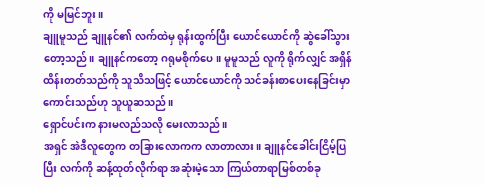ကို မမြင်ဘူး။
ချူမူသည် ချူနင်၏ လက်ထဲမှ ရုန်းထွက်ပြီး ယောင်ယောင်ကို ဆွဲခေါ်သွားတော့သည်။ ချူနင်ကတော့ ဂရုမစိုက်ပေ။ မူမူသည် လူကို ရိုက်လျှင် အရှိန်ထိန်းတတ်သည်ကို သူသိသဖြင့် ယောင်ယောင်ကို သင်ခန်းစာပေးနေခြင်းမှာ ကောင်းသည်ဟု သူယူဆသည်။
ရှောင်ပင်းက နားမလည်သလို မေးလာသည်။
အရှင် အဲဒီလူတွေက တခြားလောကက လာတာလား။ ချူနင်ခေါင်းငြိမ့်ပြပြီး လက်ကို ဆန့်ထုတ်လိုက်ရာ အဆုံးမဲ့သော ကြယ်တာရာမြစ်တစ်ခု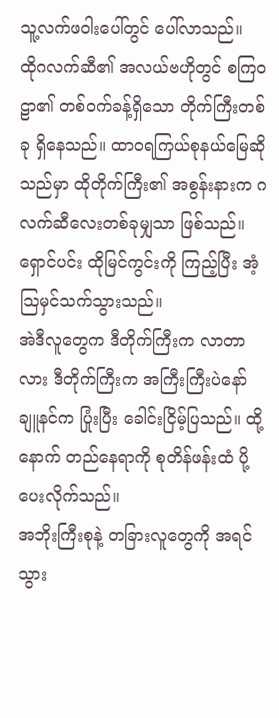သူ့လက်ဖဝါးပေါ်တွင် ပေါ်လာသည်။
ထိုဂလက်ဆီ၏ အလယ်ဗဟိုတွင် စကြဝဠာ၏ တစ်ဝက်ခန့်ရှိသော တိုက်ကြီးတစ်ခု ရှိနေသည်။ ထာဝရကြယ်စုနယ်မြေဆိုသည်မှာ ထိုတိုက်ကြီး၏ အစွန်းနားက ဂလက်ဆီလေးတစ်ခုမျှသာ ဖြစ်သည်။
ရှောင်ပင်း ထိုမြင်ကွင်းကို ကြည့်ပြီး အံ့သြမှင်သက်သွားသည်။
အဲဒီလူတွေက ဒီတိုက်ကြီးက လာတာလား ဒီတိုက်ကြီးက အကြီးကြီးပဲနော် ချူနင်က ပြုံးပြီး ခေါင်းငြိမ့်ပြသည်။ ထို့နောက် တည်နေရာကို စုတိန်ဖန်းထံ ပို့ပေးလိုက်သည်။
အဘိုးကြီးစုနဲ့ တခြားလူတွေကို အရင်သွား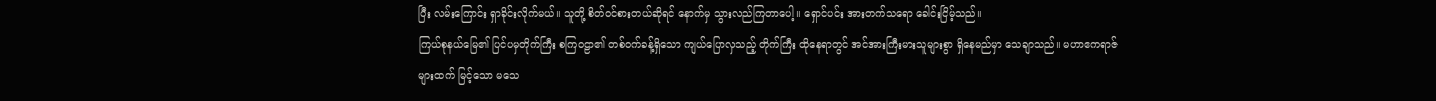ပြီး လမ်းကြောင်း ရှာခိုင်းလိုက်မယ်။ သူတို့ စိတ်ဝင်စားတယ်ဆိုရင် နောက်မှ သွားလည်ကြတာပေါ့။ ရှောင်ပင်း အားတက်သရော ခေါင်းငြိမ့်သည်။
ကြယ်စုနယ်မြေ၏ ပြင်ပမှတိုက်ကြီး စကြဝဠာ၏ တစ်ဝက်ခန့်ရှိသော ကျယ်ပြောလှသည့် တိုက်ကြီး ထိုနေရာတွင် အင်အားကြီးမားသူများစွာ ရှိနေမည်မှာ သေချာသည်။ မဟာဧကရာဇ်များထက် မြင့်သော မသေ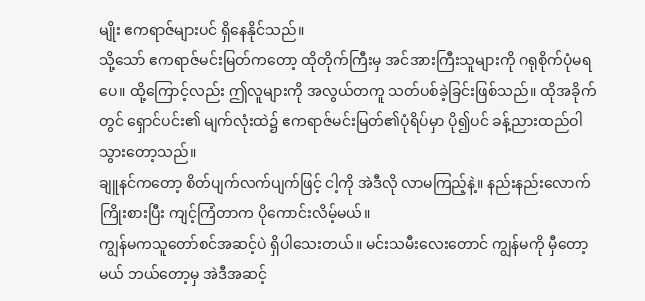မျိုး ဧကရာဇ်များပင် ရှိနေနိုင်သည်။
သို့သော် ဧကရာဇ်မင်းမြတ်ကတော့ ထိုတိုက်ကြီးမှ အင်အားကြီးသူများကို ဂရုစိုက်ပုံမရပေ။ ထို့ကြောင့်လည်း ဤလူများကို အလွယ်တကူ သတ်ပစ်ခဲ့ခြင်းဖြစ်သည်။ ထိုအခိုက်တွင် ရှောင်ပင်း၏ မျက်လုံးထဲ၌ ဧကရာဇ်မင်းမြတ်၏ပုံရိပ်မှာ ပို၍ပင် ခန့်ညားထည်ဝါသွားတော့သည်။
ချူနင်ကတော့ စိတ်ပျက်လက်ပျက်ဖြင့် ငါ့ကို အဲဒီလို လာမကြည့်နဲ့။ နည်းနည်းလောက် ကြိုးစားပြီး ကျင့်ကြံတာက ပိုကောင်းလိမ့်မယ်။
ကျွန်မကသူတော်စင်အဆင့်ပဲ ရှိပါသေးတယ်။ မင်းသမီးလေးတောင် ကျွန်မကို မှီတော့မယ် ဘယ်တော့မှ အဲဒီအဆင့်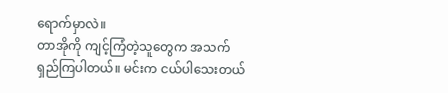ရောက်မှာလဲ။
တာအိုကို ကျင့်ကြံတဲ့သူတွေက အသက်ရှည်ကြပါတယ်။ မင်းက ငယ်ပါသေးတယ်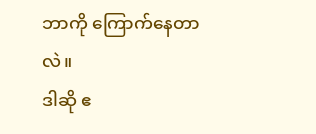ဘာကို ကြောက်နေတာလဲ။
ဒါဆို ဧ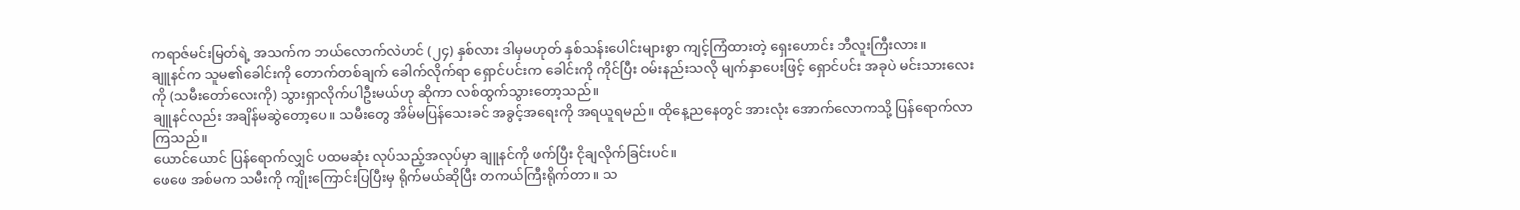ကရာဇ်မင်းမြတ်ရဲ့ အသက်က ဘယ်လောက်လဲဟင် (၂၄) နှစ်လား ဒါမှမဟုတ် နှစ်သန်းပေါင်းများစွာ ကျင့်ကြံထားတဲ့ ရှေးဟောင်း ဘီလူးကြီးလား။
ချူနင်က သူမ၏ခေါင်းကို တောက်တစ်ချက် ခေါက်လိုက်ရာ ရှောင်ပင်းက ခေါင်းကို ကိုင်ပြီး ဝမ်းနည်းသလို မျက်နှာပေးဖြင့် ရှောင်ပင်း အခုပဲ မင်းသားလေးကို (သမီးတော်လေးကို) သွားရှာလိုက်ပါဦးမယ်ဟု ဆိုကာ လစ်ထွက်သွားတော့သည်။
ချူနင်လည်း အချိန်မဆွဲတော့ပေ။ သမီးတွေ အိမ်မပြန်သေးခင် အခွင့်အရေးကို အရယူရမည်။ ထိုနေ့ညနေတွင် အားလုံး အောက်လောကသို့ ပြန်ရောက်လာကြသည်။
ယောင်ယောင် ပြန်ရောက်လျှင် ပထမဆုံး လုပ်သည့်အလုပ်မှာ ချူနင်ကို ဖက်ပြီး ငိုချလိုက်ခြင်းပင်။
ဖေဖေ အစ်မက သမီးကို ကျိုးကြောင်းပြပြီးမှ ရိုက်မယ်ဆိုပြီး တကယ်ကြီးရိုက်တာ။ သ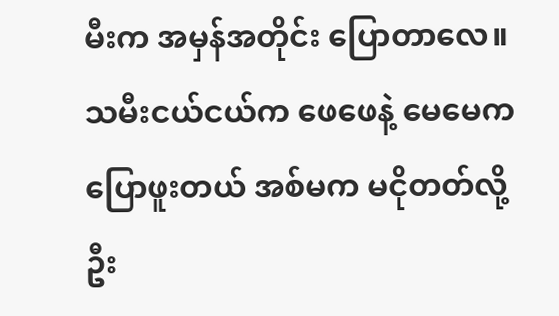မီးက အမှန်အတိုင်း ပြောတာလေ။ သမီးငယ်ငယ်က ဖေဖေနဲ့ မေမေက ပြောဖူးတယ် အစ်မက မငိုတတ်လို့ ဦး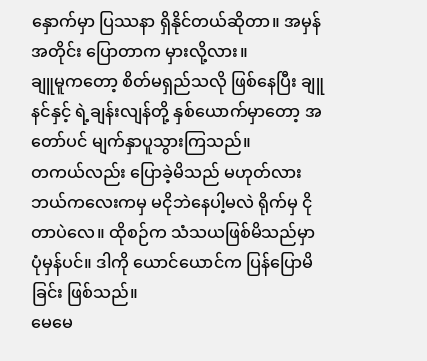နှောက်မှာ ပြဿနာ ရှိနိုင်တယ်ဆိုတာ။ အမှန်အတိုင်း ပြောတာက မှားလို့လား။
ချူမူကတော့ စိတ်မရှည်သလို ဖြစ်နေပြီး ချူနင်နှင့် ရဲ့ချန်းလျန်တို့ နှစ်ယောက်မှာတော့ အတော်ပင် မျက်နှာပူသွားကြသည်။
တကယ်လည်း ပြောခဲ့မိသည် မဟုတ်လား ဘယ်ကလေးကမှ မငိုဘဲနေပါ့မလဲ ရိုက်မှ ငိုတာပဲလေ။ ထိုစဉ်က သံသယဖြစ်မိသည်မှာ ပုံမှန်ပင်။ ဒါကို ယောင်ယောင်က ပြန်ပြောမိခြင်း ဖြစ်သည်။
မေမေ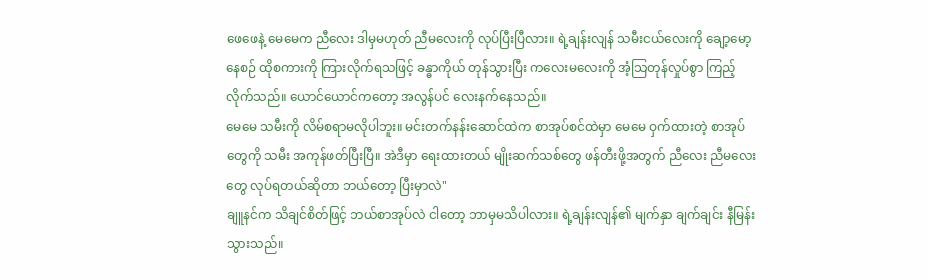ဖေဖေနဲ့ မေမေက ညီလေး ဒါမှမဟုတ် ညီမလေးကို လုပ်ပြီးပြီလား။ ရဲ့ချန်းလျန် သမီးငယ်လေးကို ချော့မော့နေစဉ် ထိုစကားကို ကြားလိုက်ရသဖြင့် ခန္ဓာကိုယ် တုန်သွားပြီး ကလေးမလေးကို အံ့သြတုန်လှုပ်စွာ ကြည့်လိုက်သည်။ ယောင်ယောင်ကတော့ အလွန်ပင် လေးနက်နေသည်။
မေမေ သမီးကို လိမ်စရာမလိုပါဘူး။ မင်းတက်နန်းဆောင်ထဲက စာအုပ်စင်ထဲမှာ မေမေ ဝှက်ထားတဲ့ စာအုပ်တွေကို သမီး အကုန်ဖတ်ပြီးပြီ။ အဲဒီမှာ ရေးထားတယ် မျိုးဆက်သစ်တွေ ဖန်တီးဖို့အတွက် ညီလေး ညီမလေးတွေ လုပ်ရတယ်ဆိုတာ ဘယ်တော့ ပြီးမှာလဲ"
ချူနင်က သိချင်စိတ်ဖြင့် ဘယ်စာအုပ်လဲ ငါတော့ ဘာမှမသိပါလား။ ရဲ့ချန်းလျန်၏ မျက်နှာ ချက်ချင်း နီမြန်းသွားသည်။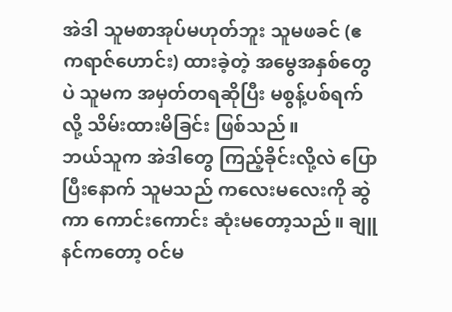အဲဒါ သူမစာအုပ်မဟုတ်ဘူး သူမဖခင် (ဧကရာဇ်ဟောင်း) ထားခဲ့တဲ့ အမွေအနှစ်တွေပဲ သူမက အမှတ်တရဆိုပြီး မစွန့်ပစ်ရက်လို့ သိမ်းထားမိခြင်း ဖြစ်သည်။
ဘယ်သူက အဲဒါတွေ ကြည့်ခိုင်းလို့လဲ ပြောပြီးနောက် သူမသည် ကလေးမလေးကို ဆွဲကာ ကောင်းကောင်း ဆုံးမတော့သည်။ ချူနင်ကတော့ ဝင်မ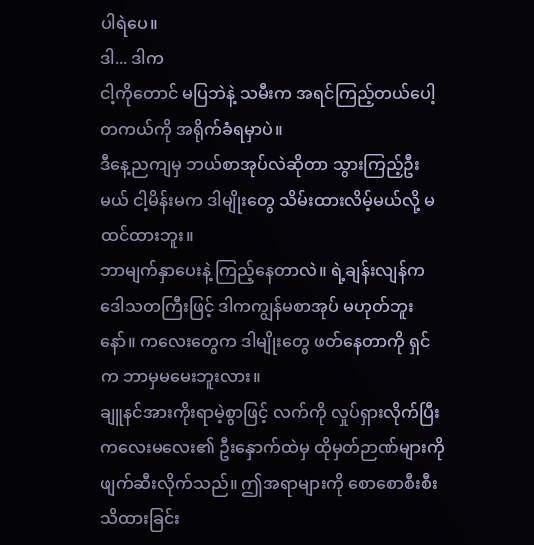ပါရဲပေ။
ဒါ... ဒါက
ငါ့ကိုတောင် မပြဘဲနဲ့ သမီးက အရင်ကြည့်တယ်ပေါ့ တကယ်ကို အရိုက်ခံရမှာပဲ။
ဒီနေ့ညကျမှ ဘယ်စာအုပ်လဲဆိုတာ သွားကြည့်ဦးမယ် ငါ့မိန်းမက ဒါမျိုးတွေ သိမ်းထားလိမ့်မယ်လို့ မထင်ထားဘူး။
ဘာမျက်နှာပေးနဲ့ ကြည့်နေတာလဲ။ ရဲ့ချန်းလျန်က ဒေါသတကြီးဖြင့် ဒါကကျွန်မစာအုပ် မဟုတ်ဘူးနော်။ ကလေးတွေက ဒါမျိုးတွေ ဖတ်နေတာကို ရှင်က ဘာမှမမေးဘူးလား။
ချူနင်အားကိုးရာမဲ့စွာဖြင့် လက်ကို လှုပ်ရှားလိုက်ပြီး ကလေးမလေး၏ ဦးနှောက်ထဲမှ ထိုမှတ်ဉာဏ်များကို ဖျက်ဆီးလိုက်သည်။ ဤအရာများကို စောစောစီးစီး သိထားခြင်း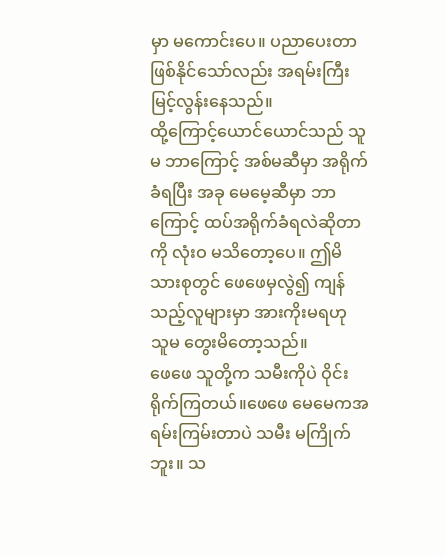မှာ မကောင်းပေ။ ပညာပေးတာ ဖြစ်နိုင်သော်လည်း အရမ်းကြီး မြင့်လွန်းနေသည်။
ထို့ကြောင့်ယောင်ယောင်သည် သူမ ဘာကြောင့် အစ်မဆီမှာ အရိုက်ခံရပြီး အခု မေမေ့ဆီမှာ ဘာကြောင့် ထပ်အရိုက်ခံရလဲဆိုတာကို လုံးဝ မသိတော့ပေ။ ဤမိသားစုတွင် ဖေဖေမှလွဲ၍ ကျန်သည့်လူများမှာ အားကိုးမရဟု သူမ တွေးမိတော့သည်။
ဖေဖေ သူတို့က သမီးကိုပဲ ဝိုင်းရိုက်ကြတယ်။ဖေဖေ မေမေကအရမ်းကြမ်းတာပဲ သမီး မကြိုက်ဘူး။ သ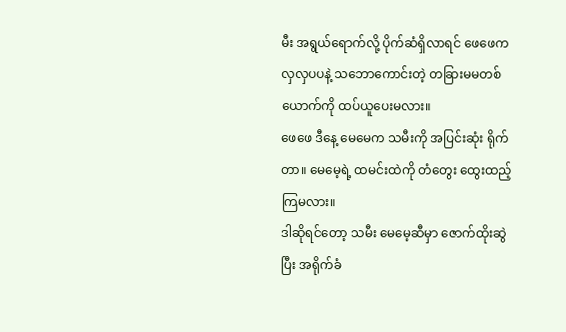မီး အရွယ်ရောက်လို့ ပိုက်ဆံရှိလာရင် ဖေဖေက လှလှပပနဲ့ သဘောကောင်းတဲ့ တခြားမမတစ်ယောက်ကို ထပ်ယူပေးမလား။
ဖေဖေ ဒီနေ့ မေမေက သမီးကို အပြင်းဆုံး ရိုက်တာ။ မေမေ့ရဲ့ ထမင်းထဲကို တံတွေး ထွေးထည့်ကြမလား။
ဒါဆိုရင်တော့ သမီး မေမေ့ဆီမှာ ဇောက်ထိုးဆွဲပြီး အရိုက်ခံ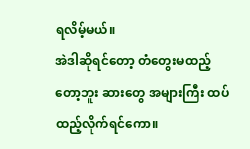ရလိမ့်မယ်။
အဲဒါဆိုရင်တော့ တံတွေးမထည့်တော့ဘူး ဆားတွေ အများကြီး ထပ်ထည့်လိုက်ရင်ကော။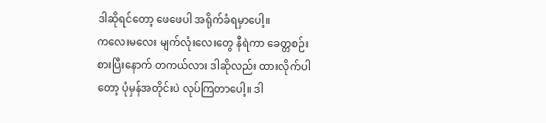ဒါဆိုရင်တော့ ဖေဖေပါ အရိုက်ခံရမှာပေါ့။
ကလေးမလေး မျက်လုံးလေးတွေ နီရဲကာ ခေတ္တစဉ်းစားပြီးနောက် တကယ်လား ဒါဆိုလည်း ထားလိုက်ပါတော့ ပုံမှန်အတိုင်းပဲ လုပ်ကြတာပေါ့။ ဒါ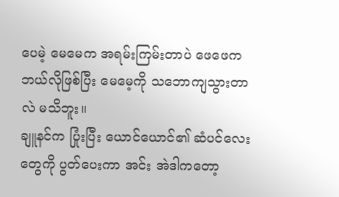ပေမဲ့ မေမေက အရမ်းကြမ်းတာပဲ ဖေဖေက ဘယ်လိုဖြစ်ပြီး မေမေ့ကို သဘောကျသွားတာလဲ မသိဘူး။
ချူနင်က ပြုံးပြီး ယောင်ယောင်၏ ဆံပင်လေးတွေကို ပွတ်ပေးကာ အင်း အဲဒါကတော့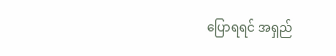ပြောရရင် အရှည်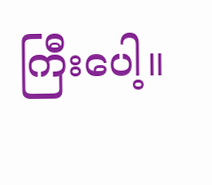ကြီးပေါ့။